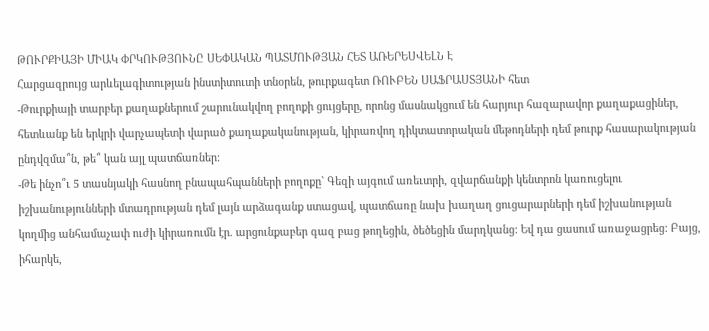ԹՈՒՐՔԻԱՅԻ ՄԻԱԿ ՓՐԿՈՒԹՅՈՒՆԸ ՍԵՓԱԿԱՆ ՊԱՏՄՈՒԹՅԱՆ ՀԵՏ ԱՌԵՐԵՍՎԵԼՆ Է
Հարցազրույց արևելագիտության ինստիտուտի տնօրեն, թուրքագետ ՌՈՒԲԵՆ ՍԱՖՐԱՍՏՅԱՆԻ հետ
-Թուրքիայի տարբեր քաղաքներում շարունակվող բողոքի ցույցերը, որոնց մասնակցում են հարյուր հազարավոր քաղաքացիներ, հետևանք են երկրի վարչապետի վարած քաղաքականության, կիրառվող դիկտատորական մեթոդների դեմ թուրք հասարակության ընդվզմա՞ն, թե՞ կան այլ պատճառներ:
-Թե ինչո՞ւ 5 տասնյակի հասնող բնապահպանների բողոքը` Գեզի այգում առեւտրի, զվարճանքի կենտրոն կառուցելու իշխանությունների մտադրության դեմ լայն արձագանք ստացավ, պատճառը նախ խաղաղ ցուցարարների դեմ իշխանության կողմից անհամաչափ ուժի կիրառումն էր. արցունքաբեր գազ բաց թողեցին, ծեծեցին մարդկանց: Եվ դա ցասում առաջացրեց: Բայց, իհարկե,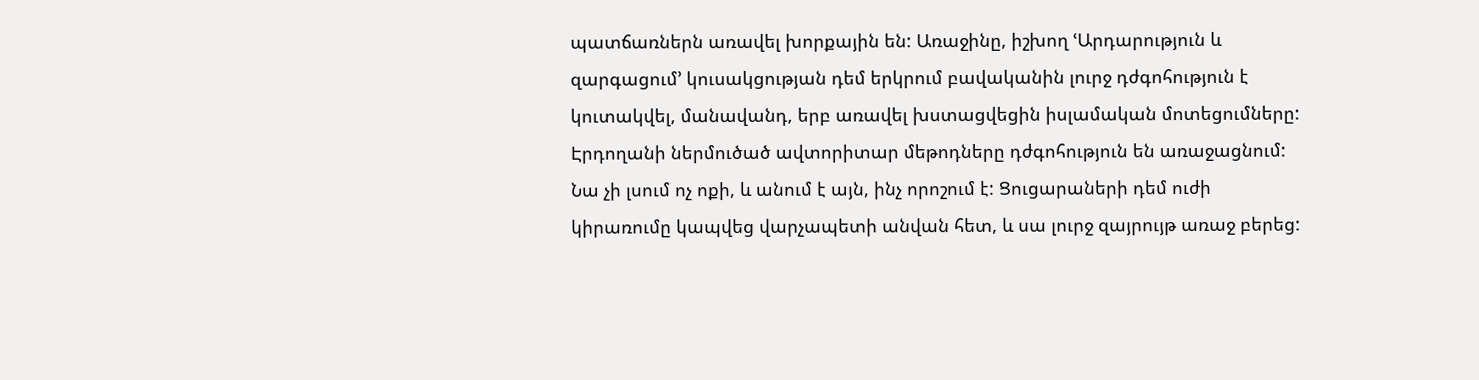պատճառներն առավել խորքային են: Առաջինը, իշխող ՙԱրդարություն և զարգացում՚ կուսակցության դեմ երկրում բավականին լուրջ դժգոհություն է կուտակվել, մանավանդ, երբ առավել խստացվեցին իսլամական մոտեցումները: Էրդողանի ներմուծած ավտորիտար մեթոդները դժգոհություն են առաջացնում: Նա չի լսում ոչ ոքի, և անում է այն, ինչ որոշում է: Ցուցարաների դեմ ուժի կիրառումը կապվեց վարչապետի անվան հետ, և սա լուրջ զայրույթ առաջ բերեց: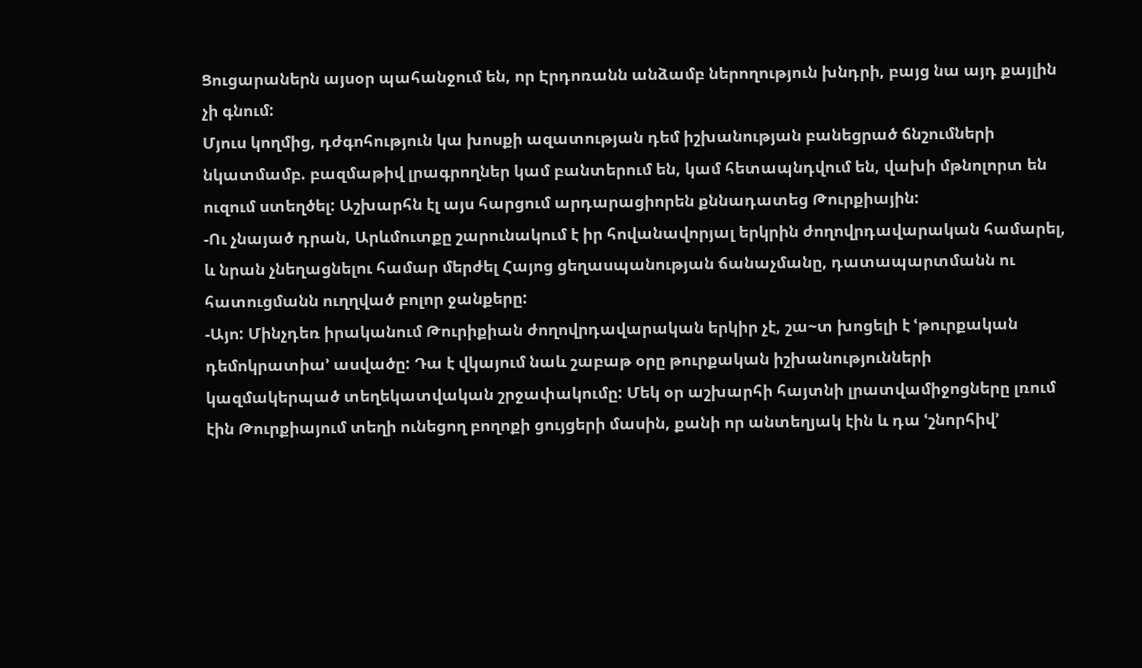Ցուցարաներն այսօր պահանջում են, որ Էրդոռանն անձամբ ներողություն խնդրի, բայց նա այդ քայլին չի գնում:
Մյուս կողմից, դժգոհություն կա խոսքի ազատության դեմ իշխանության բանեցրած ճնշումների նկատմամբ. բազմաթիվ լրագրողներ կամ բանտերում են, կամ հետապնդվում են, վախի մթնոլորտ են ուզում ստեղծել: Աշխարհն էլ այս հարցում արդարացիորեն քննադատեց Թուրքիային:
-Ու չնայած դրան, Արևմուտքը շարունակում է իր հովանավորյալ երկրին ժողովրդավարական համարել, և նրան չնեղացնելու համար մերժել Հայոց ցեղասպանության ճանաչմանը, դատապարտմանն ու հատուցմանն ուղղված բոլոր ջանքերը:
-Այո: Մինչդեռ իրականում Թուրիքիան ժողովրդավարական երկիր չէ, շա~տ խոցելի է ՙթուրքական դեմոկրատիա՚ ասվածը: Դա է վկայում նաև շաբաթ օրը թուրքական իշխանությունների կազմակերպած տեղեկատվական շրջափակումը: Մեկ օր աշխարհի հայտնի լրատվամիջոցները լռում էին Թուրքիայում տեղի ունեցող բողոքի ցույցերի մասին, քանի որ անտեղյակ էին և դա ՙշնորհիվ՚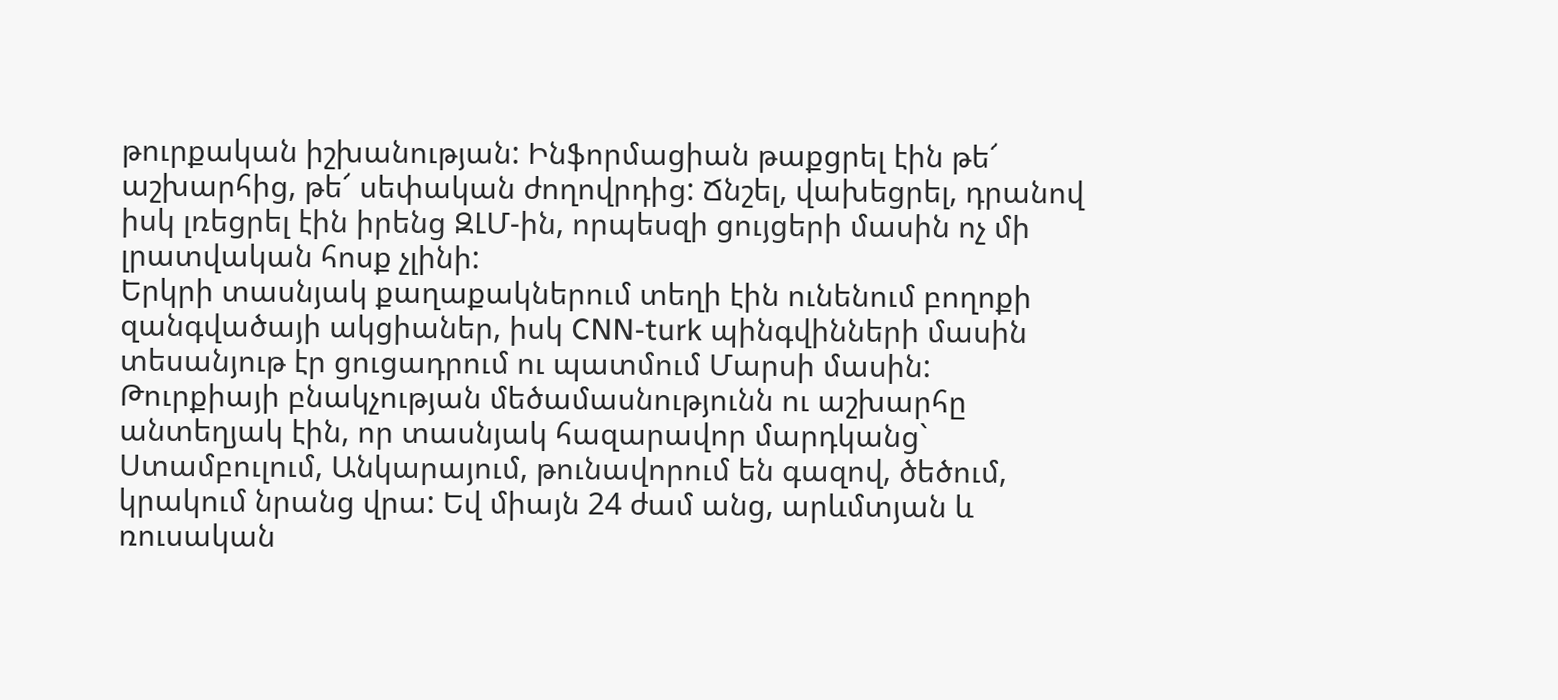թուրքական իշխանության: Ինֆորմացիան թաքցրել էին թե՜ աշխարհից, թե՜ սեփական ժողովրդից: Ճնշել, վախեցրել, դրանով իսկ լռեցրել էին իրենց ԶԼՄ-ին, որպեսզի ցույցերի մասին ոչ մի լրատվական հոսք չլինի:
Երկրի տասնյակ քաղաքակներում տեղի էին ունենում բողոքի զանգվածայի ակցիաներ, իսկ CNN-turk պինգվինների մասին տեսանյութ էր ցուցադրում ու պատմում Մարսի մասին: Թուրքիայի բնակչության մեծամասնությունն ու աշխարհը անտեղյակ էին, որ տասնյակ հազարավոր մարդկանց` Ստամբուլում, Անկարայում, թունավորում են գազով, ծեծում, կրակում նրանց վրա: Եվ միայն 24 ժամ անց, արևմտյան և ռուսական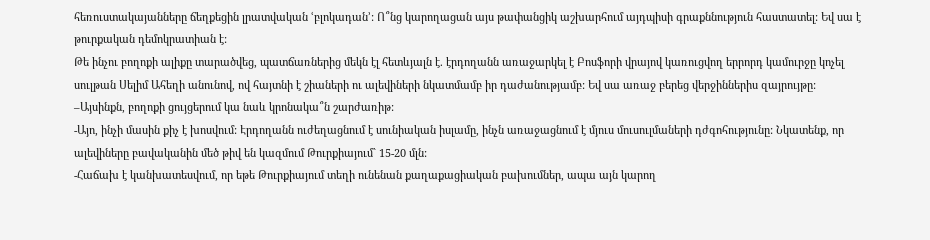հեռուստակայանները ճեղքեցին լրատվական ՙբլոկադան՚: Ո՞նց կարողացան այս թափանցիկ աշխարհում այդպիսի գրաքննություն հաստատել: Եվ սա է թուրքական դեմոկրատիան է:
Թե ինչու բողոքի ալիքը տարածվեց, պատճառներից մեկն էլ հետևյալն է. էրդողանն առաջարկել է Բոսֆորի վրայով կառուցվող երրորդ կամուրջը կոչել սուլթան Սելիմ Ահեղի անունով, ով հայտնի է շիաների ու ալեվիների նկատմամբ իր դաժանությամբ: Եվ սա առաջ բերեց վերջիններիս զայրույթը:
–Այսինքն, բողոքի ցույցերում կա նաև կրոնակա՞ն շարժառիթ:
-Այո, ինչի մասին քիչ է խոսվում: Էրդողանն ուժեղացնում է սունիական իսլամը, ինչն առաջացնում է մյուս մուսուլմաների դժգոհությունը: Նկատենք, որ ալեվիները բավականին մեծ թիվ են կազմում Թուրքիայում` 15-20 մլն:
-Հաճախ է կանխատեսվում, որ եթե Թուրքիայում տեղի ունենան քաղաքացիական բախումներ, ապա այն կարող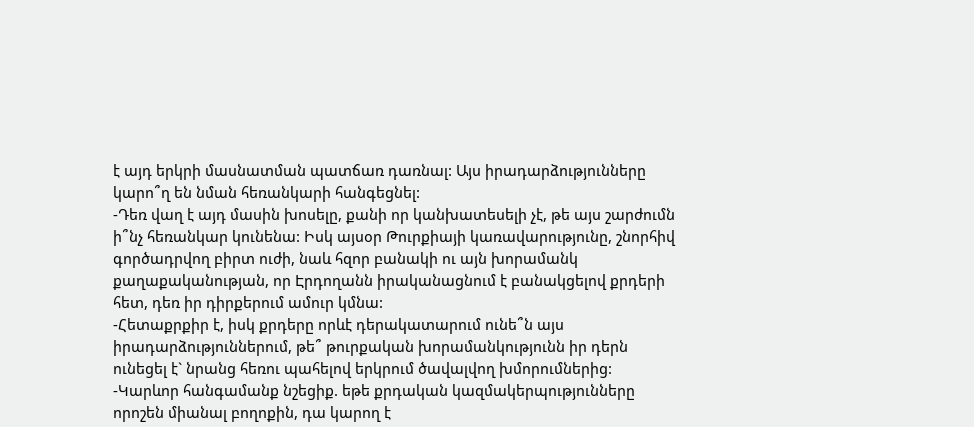է այդ երկրի մասնատման պատճառ դառնալ: Այս իրադարձությունները կարո՞ղ են նման հեռանկարի հանգեցնել:
-Դեռ վաղ է այդ մասին խոսելը, քանի որ կանխատեսելի չէ, թե այս շարժումն ի՞նչ հեռանկար կունենա: Իսկ այսօր Թուրքիայի կառավարությունը, շնորհիվ գործադրվող բիրտ ուժի, նաև հզոր բանակի ու այն խորամանկ քաղաքականության, որ Էրդողանն իրականացնում է բանակցելով քրդերի հետ, դեռ իր դիրքերում ամուր կմնա:
-Հետաքրքիր է, իսկ քրդերը որևէ դերակատարում ունե՞ն այս իրադարձություններում, թե՞ թուրքական խորամանկությունն իր դերն ունեցել է` նրանց հեռու պահելով երկրում ծավալվող խմորումներից:
-Կարևոր հանգամանք նշեցիք. եթե քրդական կազմակերպությունները որոշեն միանալ բողոքին, դա կարող է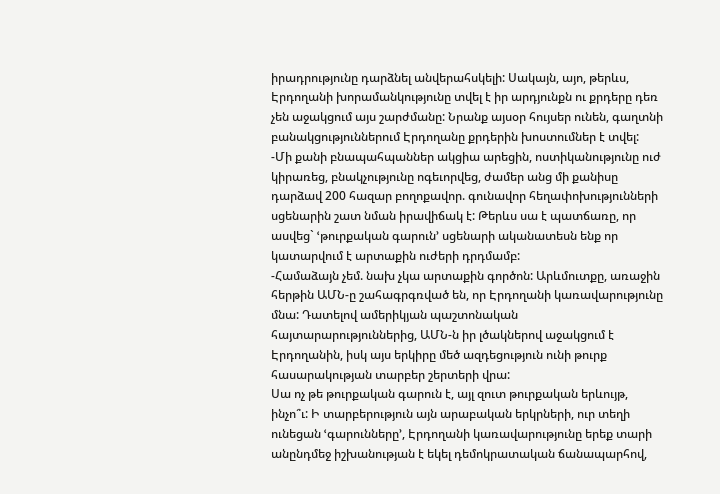իրադրությունը դարձնել անվերահսկելի: Սակայն, այո, թերևս, Էրդողանի խորամանկությունը տվել է իր արդյունքն ու քրդերը դեռ չեն աջակցում այս շարժմանը: Նրանք այսօր հույսեր ունեն, գաղտնի բանակցություններում Էրդողանը քրդերին խոստումներ է տվել:
-Մի քանի բնապահպաններ ակցիա արեցին, ոստիկանությունը ուժ կիրառեց, բնակչությունը ոգեւորվեց, ժամեր անց մի քանիսը դարձավ 200 հազար բողոքավոր. գունավոր հեղափոխությունների սցենարին շատ նման իրավիճակ է: Թերևս սա է պատճառը, որ ասվեց` ՙթուրքական գարուն՚ սցենարի ականատեսն ենք որ կատարվում է արտաքին ուժերի դրդմամբ:
-Համաձայն չեմ. նախ չկա արտաքին գործոն: Արևմուտքը, առաջին հերթին ԱՄՆ-ը շահագրգռված են, որ Էրդողանի կառավարությունը մնա: Դատելով ամերիկյան պաշտոնական հայտարարություններից, ԱՄՆ-ն իր լծակներով աջակցում է Էրդողանին, իսկ այս երկիրը մեծ ազդեցություն ունի թուրք հասարակության տարբեր շերտերի վրա:
Սա ոչ թե թուրքական գարուն է, այլ զուտ թուրքական երևույթ, ինչո՞ւ: Ի տարբերություն այն արաբական երկրների, ուր տեղի ունեցան ՙգարունները՚, Էրդողանի կառավարությունը երեք տարի անընդմեջ իշխանության է եկել դեմոկրատական ճանապարհով,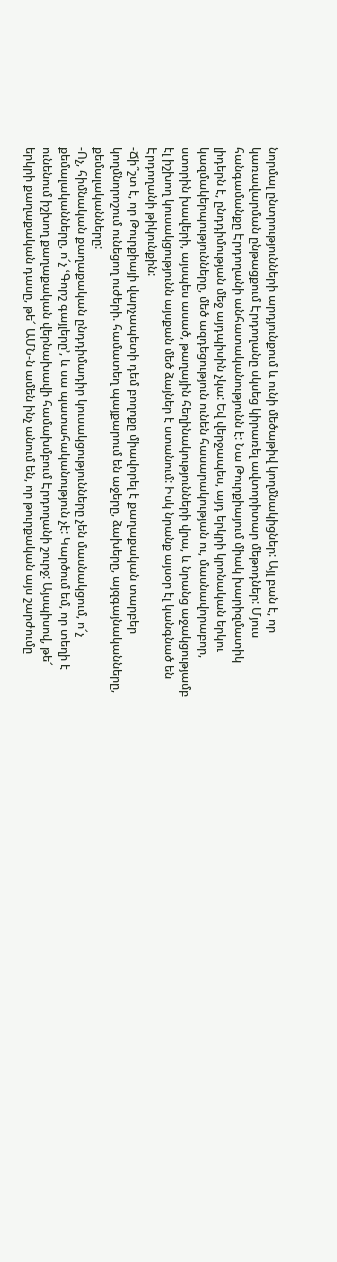նորմալ ընտրությունների արդյունքում և ունի մեծաթիվ կողմնակիցներ: Այլ բան է, որ կառավարման ընթացքում Էրդողանը սկսեց կիրառել ավտորիտար մեթոդներ: Մյուս հանգամանքը Էրդողանի անհատականությունն է: Նա Թուրքիայում միակ խարիզմատիկ լիդերն է, ընդդիմության մեջ այդպիսին չկա: Եվ վերջապես, այդ երկրի կրոնական երկու կազմակերպությունները, մեծ ազդեցություն ունեն հասարակության ու, մասնավորաբոր, ստորին խավերի, այսպես ասած, թաղային հեղինակությունների վրա, և նրանց աջակցությամբ էլ իշխող կուսակցությունն այսքան մեծ ձայներ է ստանում: Իսկ նրանք այսօր էլ կանգնած են Էրդողանի թիկունքին:
-Ճի՞շտ է, որ Թուրքիայի վարչապետի դեմ բողոքը միավորել է քաղաքական տարբեր կողմնորոշում ունեցող ուժերի. համատեղ պայքարում են աջերը, ձախերը, այզգայնականները, քեմալականները:
-Ոչ, հիմնական քաղաքական ընդդիմադիր կուսակցությունները չեն մասնակցում, ո՜չ քեմալականները, ո՜չ ՙԳորշ գայլերը՚, և սա պատահականություն չէ: Կարծում եմ, որ տեղի է ունենում իշխող քաղաքական վերնախավի համախմբում Էրդողանի շուրջ: Այսպիսով, թե՜ երկրի քաղաքական դասը, թե՜ ԱՄՆ-ն ամեն ինչ անում են, որ թուրքական այս շարժումը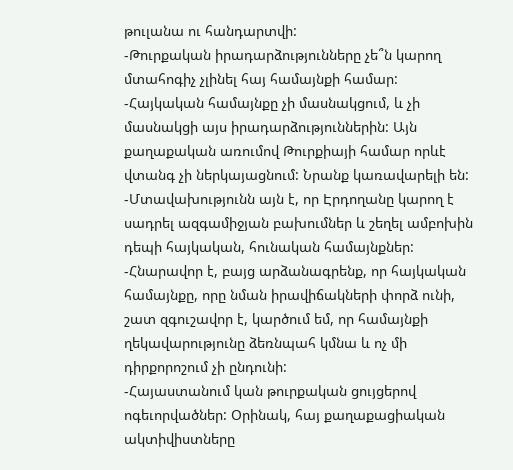թուլանա ու հանդարտվի:
-Թուրքական իրադարձությունները չե՞ն կարող մտահոգիչ չլինել հայ համայնքի համար:
-Հայկական համայնքը չի մասնակցում, և չի մասնակցի այս իրադարձություններին: Այն քաղաքական առումով Թուրքիայի համար որևէ վտանգ չի ներկայացնում: Նրանք կառավարելի են:
-Մտավախությունն այն է, որ Էրդողանը կարող է սադրել ազգամիջյան բախումներ և շեղել ամբոխին դեպի հայկական, հունական համայնքներ:
-Հնարավոր է, բայց արձանագրենք, որ հայկական համայնքը, որը նման իրավիճակների փորձ ունի, շատ զգուշավոր է, կարծում եմ, որ համայնքի ղեկավարությունը ձեռնպահ կմնա և ոչ մի դիրքորոշում չի ընդունի:
-Հայաստանում կան թուրքական ցույցերով ոգեւորվածներ: Օրինակ, հայ քաղաքացիական ակտիվիստները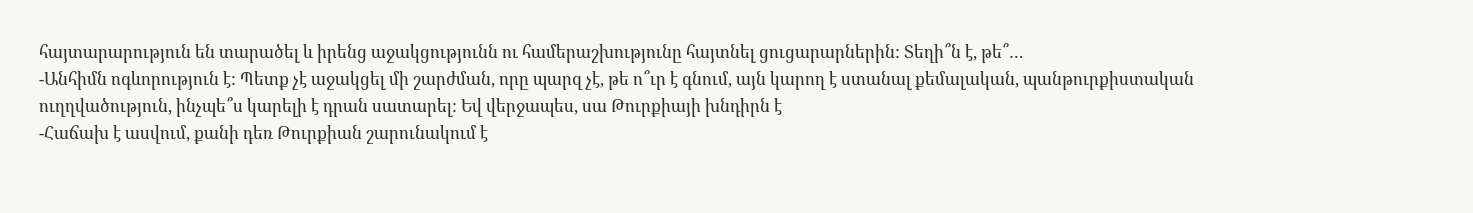հայտարարություն են տարածել և իրենց աջակցությունն ու համերաշխությունը հայտնել ցուցարարներին: Տեղի՞ն է, թե՞…
-Անհիմն ոգևորություն է: Պետք չէ աջակցել մի շարժման, որը պարզ չէ, թե ո՞ւր է գնում, այն կարող է ստանալ քեմալական, պանթուրքիստական ուղղվածություն, ինչպե՞ս կարելի է դրան սատարել: Եվ վերջապես, սա Թուրքիայի խնդիրն է
-Հաճախ է ասվում, քանի դեռ Թուրքիան շարունակում է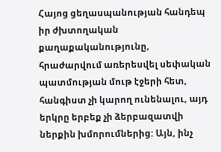Հայոց ցեղասպանության հանդեպ իր ժխտողական քաղաքականությունը, հրաժարվում առերեսվել սեփական պատմության մութ էջերի հետ, հանգիստ չի կարող ունենալու, այդ երկրը երբեք չի ձերբազատվի ներքին խմորումներից: Այն, ինչ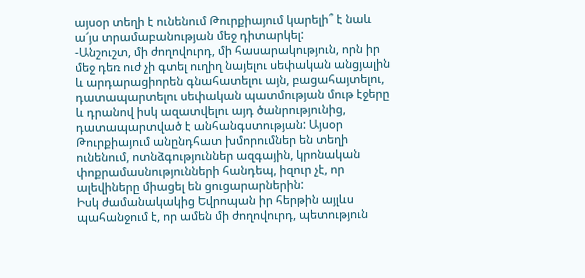այսօր տեղի է ունենում Թուրքիայում կարելի՞ է նաև ա՜յս տրամաբանության մեջ դիտարկել:
-Անշուշտ, մի ժողովուրդ, մի հասարակություն, որն իր մեջ դեռ ուժ չի գտել ուղիղ նայելու սեփական անցյալին և արդարացիորեն գնահատելու այն, բացահայտելու, դատապարտելու սեփական պատմության մութ էջերը և դրանով իսկ ազատվելու այդ ծանրությունից, դատապարտված է անհանգստության: Այսօր Թուրքիայում անընդհատ խմորումներ են տեղի ունենում, ոտնձգություններ ազգային, կրոնական փոքրամասնությունների հանդեպ, իզուր չէ, որ ալեվիները միացել են ցուցարարներին:
Իսկ ժամանակակից Եվրոպան իր հերթին այլևս պահանջում է, որ ամեն մի ժողովուրդ, պետություն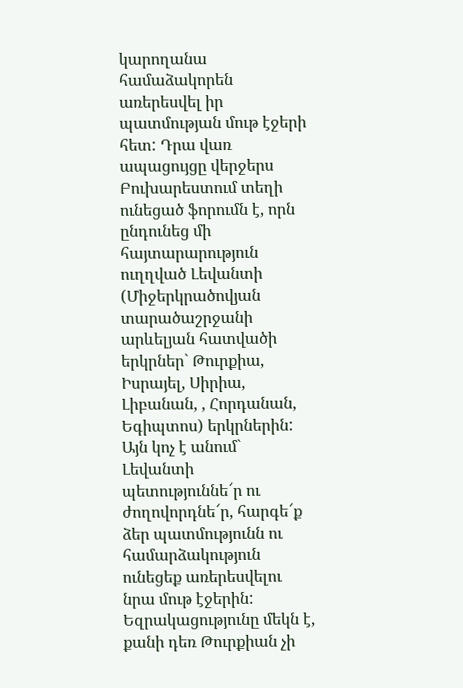կարողանա համաձակորեն առերեսվել իր պատմության մութ էջերի հետ: Դրա վառ ապացույցը վերջերս Բուխարեստում տեղի ունեցած ֆորումն է, որն ընդունեց մի հայտարարություն ուղղված Լեվանտի (Միջերկրածովյան տարածաշրջանի արևելյան հատվածի երկրներ` Թուրքիա, Իսրայել, Սիրիա, Լիբանան, , Հորդանան, Եգիպտոս) երկրներին: Այն կոչ է անում` Լեվանտի պետություննե՜ր ու ժողովորդնե՜ր, հարգե՜ք ձեր պատմությունն ու համարձակություն ունեցեք առերեսվելու նրա մութ էջերին:
Եզրակացությունը մեկն է, քանի դեռ Թուրքիան չի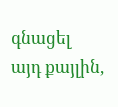գնացել այդ քայլին,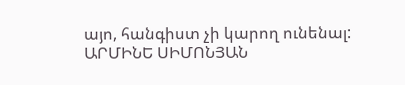այո, հանգիստ չի կարող ունենալ:
ԱՐՄԻՆԵ ՍԻՄՈՆՅԱՆ